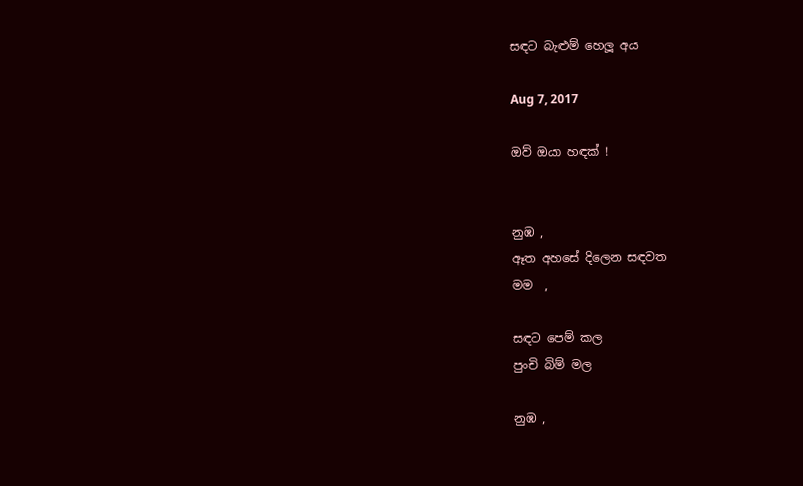සඳට බැළුම් හෙලූ අය

Aug 7, 2017

ඔව් ඔයා හඳක් !


නුඹ ,
ඈත අහසේ දිලෙන සඳවත
මම  ,

සඳට පෙම් කල
පුංචි බිම් මල

නුඹ ,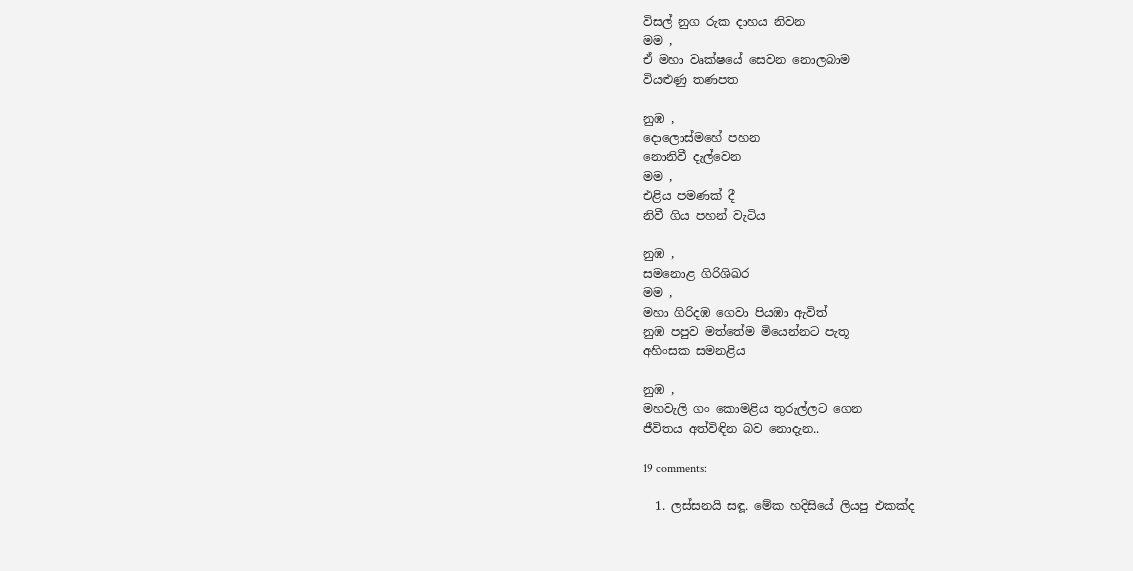විසල් නුග රුක දාහය නිවන
මම ,
ඒ මහා වෘක්ෂයේ සෙවන නොලබාම
වියළුණු තණපත

නුඹ ,
දොලොස්මහේ පහන
නොනිවී දැල්වෙන
මම ,
එළිය පමණක් දී
නිවී ගිය පහන් වැටිය

නුඹ ,
සමනොළ ගිරිශිඛර
මම ,
මහා ගිරිදඹ ගෙවා පියඹා ඇවිත්
නුඹ පපුව මත්තේම මියෙන්නට පැතූ
අහිංසක සමනළිය

නුඹ ,
මහවැලි ගං කොමළිය තුරුල්ලට ගෙන
ජීවිතය අත්විඳින බව නොදැන..

19 comments:

  1. ලස්සනයි සඳූ. මේක හදිසියේ ලියපු එකක්ද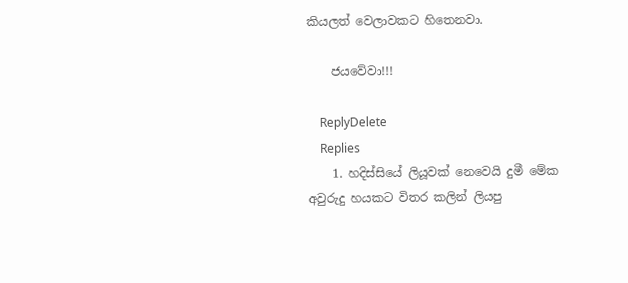කියලත් වෙලාවකට හිතෙනවා.

    ජයවේවා!!!

    ReplyDelete
    Replies
    1. හදිස්සියේ ලියූවක් නෙවෙයි දුමී මේක අවුරුදු හයකට විතර කලින් ලියපු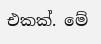එකක්. මේ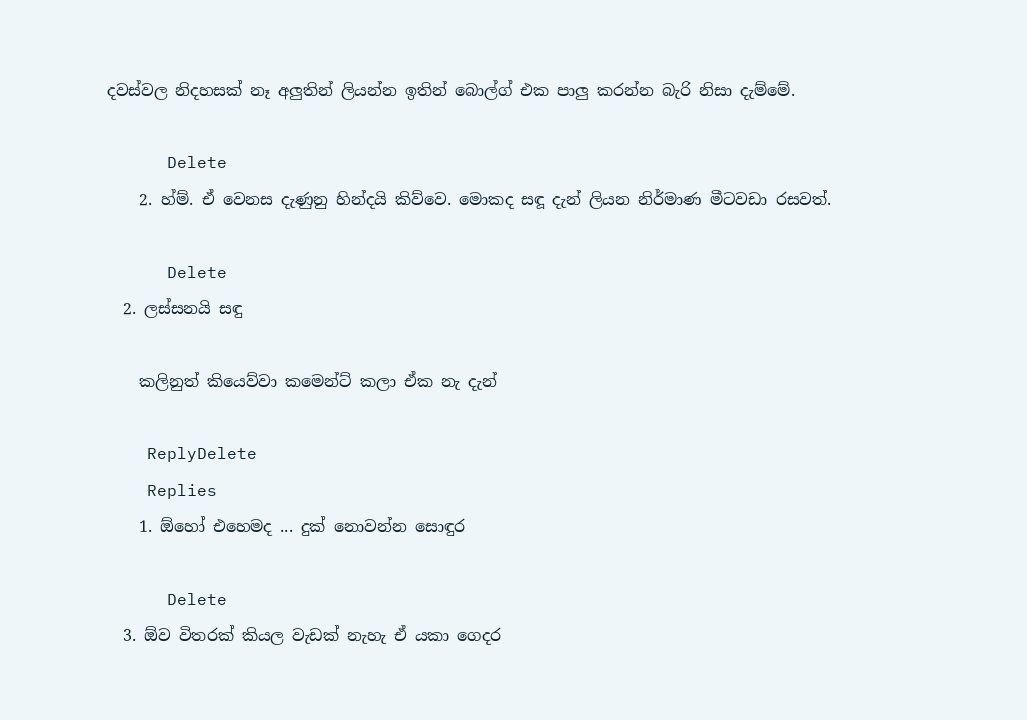දවස්වල නිදහසක් නෑ අලුතින් ලියන්න ඉතින් බොල්ග් එක පාලු කරන්න බැරි නිසා දැම්මේ.

      Delete
    2. හ්ම්. ඒ වෙනස දැණුනු හින්දයි කිව්වෙ. මොකද සඳූ දැන් ලියන නිර්මාණ මීටවඩා රසවත්.

      Delete
  2. ලස්සනයි සඳු

    කලිනුත් කියෙව්වා කමෙන්ට් කලා ඒක නැ දැන්

    ReplyDelete
    Replies
    1. ඕහෝ එහෙමද ... දුක් නොවන්න සොඳුර

      Delete
  3. ඕව විතරක් කියල වැඩක් නැහැ ඒ යකා ගෙදර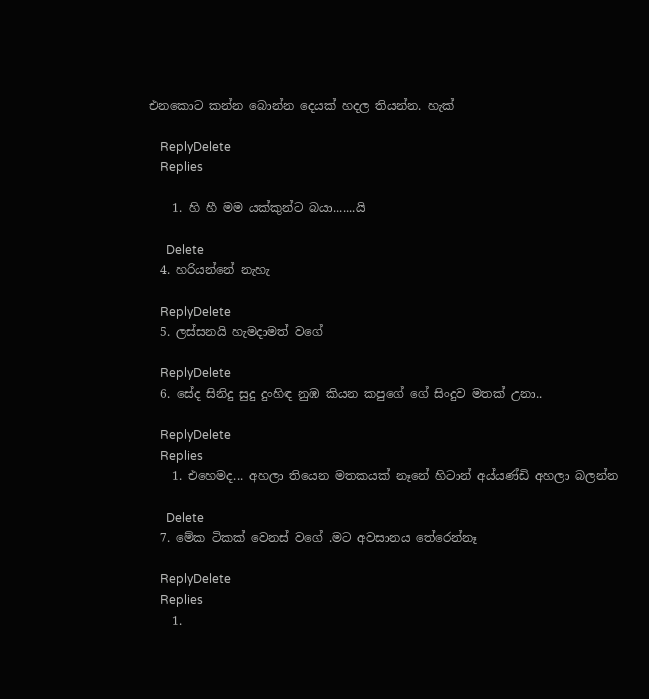එනකොට කන්න බොන්න දෙයක් හදල තියන්න. හැක්

    ReplyDelete
    Replies

    1. හි හී මම යක්කුන්ට බයා.......යි

      Delete
  4. හරියන්නේ නැහැ

    ReplyDelete
  5. ලස්සනයි හැමදාමත් වගේ

    ReplyDelete
  6. සේද සිනිදු සුදු දුංහිඳ නුඹ කියන කපුගේ ගේ සිංදුව මතක් උනා..

    ReplyDelete
    Replies
    1. එහෙමද... අහලා තියෙන මතකයක් නෑනේ හිටාන් අය්යණ්ඩි අහලා බලන්න

      Delete
  7. මේක ටිකක් වෙනස් වගේ .මට අවසානය තේරෙන්නෑ

    ReplyDelete
    Replies
    1.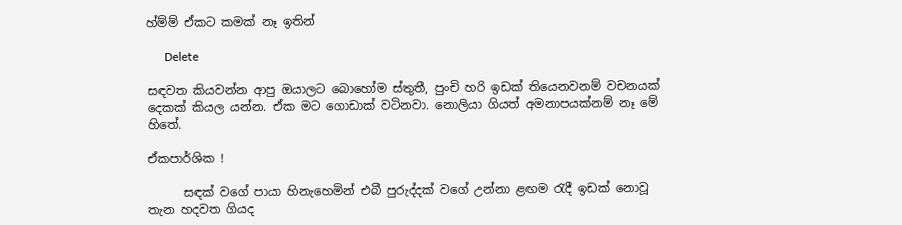හ්ම්ම් ඒකට කමක් නෑ ඉතින්

      Delete

සඳවත කියවන්න ආපු ඔයාලට බොහෝම ස්තුතී, පුංචි හරි ඉඩක් තියෙනවනම් වචනයක් දෙකක් කියල යන්න. ඒක මට ගොඩාක් වටිනවා. නොලියා ගියත් අමනාපයක්නම් නෑ මේ හිතේ.

ඒකපාර්ශික !

      සඳක් වගේ පායා හිනැහෙමින් එබී පුරුද්දක් වගේ උන්නා ළඟම රැදී ඉඩක් නොවූ තැන හදවත ගියද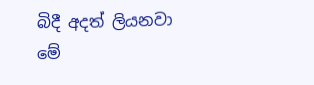බිදී අදත් ලියනවා මේ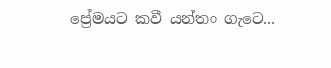ප්‍රේමයට කවී යන්තං ගැටෙ...